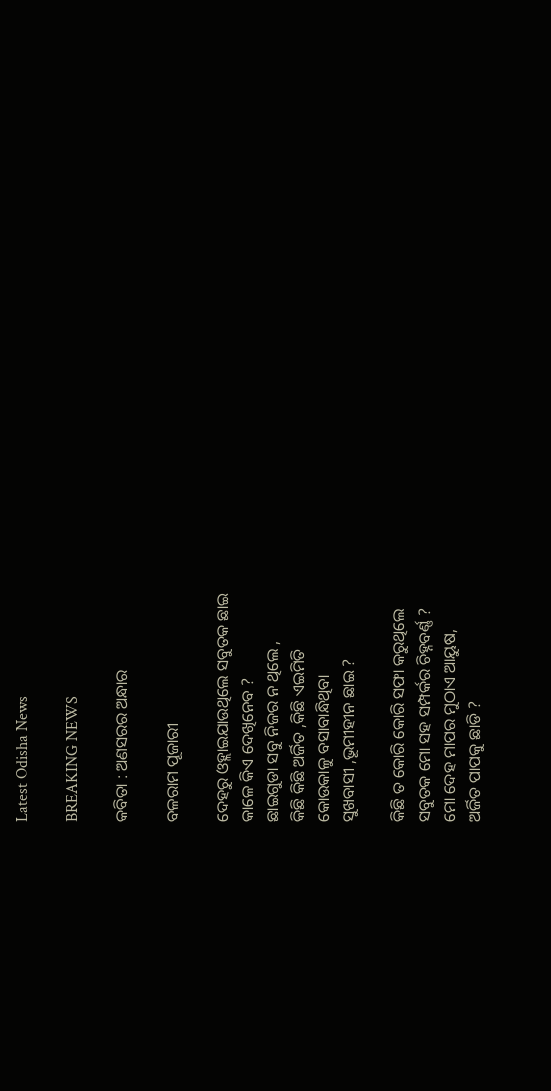Latest Odisha News

BREAKING NEWS

କବିତା : ଅଣସରର ଅନ୍ଧାର

ବଳରାମ ପୂଜାରୀ

ଦେହରୁ ଓହ୍ଲାଇଯାଉଥିଲେ ସବୁତକ ଛାଇ
କାଳେ କିଏ ଦେଖିନେବ ?
ଛାଇଗୁଡା ସବୁ ନିଜର ନ ଥିଲେ ,
କିଛି କିଛି ଅର୍ଜିତ ,କିଛି ଏଇମିତି
କୋଉକାଳୁ ବସାବାନ୍ଧିଥିବା
ସୁଖବାସୀ ,ଭୂମୀହୀନ ଛାଇ ?

କିଛି ତ କୋରି କୋରି ସଫା କରୁଥିଲେ
ସବୁତକ ମୋ ସହ ସମ୍ପର୍କର ଚିହ୍ନବର୍ଣ୍ଣ ?
ମୋ ଦେହ ମାପର ମୁଠାଏ ଆୟୁଷ,
ଅର୍ଜିତ ପାପକୁ ଛାଡି ?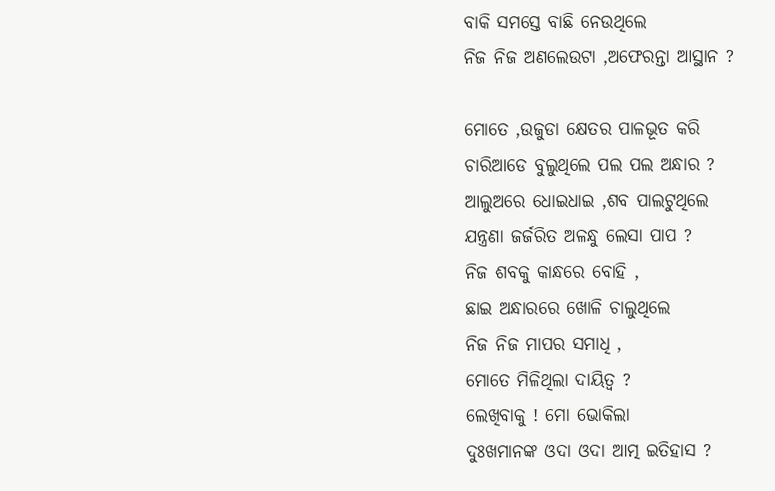ବାକି ସମସ୍ତେ ବାଛି ନେଉଥିଲେ
ନିଜ ନିଜ ଅଣଲେଉଟା ,ଅଫେରନ୍ତା ଆସ୍ଥାନ ?

ମୋତେ ,ଉଜୁଡା କ୍ଷେତର ପାଳଭୂତ କରି
ଚାରିଆଡେ ବୁଲୁଥିଲେ ପଲ ପଲ ଅନ୍ଧାର ?
ଆଲୁଅରେ ଧୋଇଧାଇ ,ଶବ ପାଲଟୁଥିଲେ
ଯନ୍ତ୍ରଣା ଜର୍ଜରିତ ଅଳନ୍ଧୁ ଲେସା ପାପ ?
ନିଜ ଶବକୁ କାନ୍ଧରେ ବୋହି ,
ଛାଇ ଅନ୍ଧାରରେ ଖୋଳି ଚାଲୁଥିଲେ
ନିଜ ନିଜ ମାପର ସମାଧି ,
ମୋତେ ମିଳିଥିଲା ଦାୟିତ୍ବ ?
ଲେଖିବାକୁ ! ମୋ ଭୋକିଲା
ଦୁଃଖମାନଙ୍କ ଓଦା ଓଦା ଆତ୍ମ ଇତିହାସ ?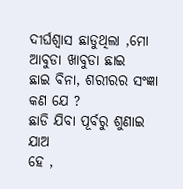ଦୀର୍ଘଶ୍ୱାସ ଛାଡୁଥିଲା ,ମୋ ଆବୁଡା ଖାବୁଡା ଛାଇ
ଛାଇ ବିନା, ଶରୀରର ସଂଜ୍ଞା କଣ ଯେ ?
ଛାଡି ଯିବା ପୂର୍ବରୁ ଶୁଣାଇ ଯାଅ
ହେ ,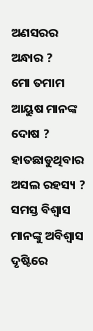ଅଣସରର ଅନ୍ଧାର ?
ମୋ ତମାମ ଆୟୁଷ ମାନଙ୍କ ଦୋଷ ?
ହାତଛାଡୁଥିବାର ଅସଲ ରହସ୍ୟ ?
ସମସ୍ତ ବିଶ୍ବାସ ମାନଙ୍କୁ ଅବିଶ୍ବାସ ଦୃଷ୍ଟିରେ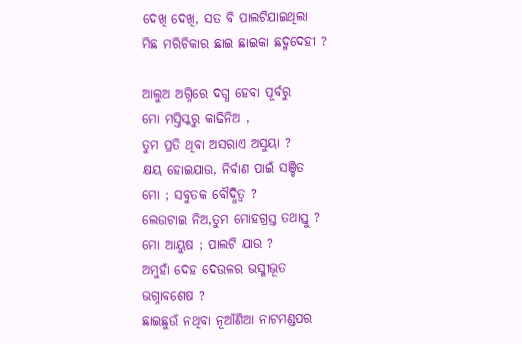ଦେଖି ଦେଖି, ସତ ବି ପାଲଟିଯାଇଥିଲା
ମିଛ ମରିଚିକାର ଛାଇ ଛାଇକା ଛଦ୍ମଦେହୀ ?

ଆଲୁଅ ଅଗ୍ନିରେ ଦଗ୍ଧ ହେବା ପୂର୍ବରୁ
ମୋ ମସ୍ତିସ୍କରୁ କାଢିନିଅ ,
ତୁମ ପ୍ରତି ଥିବା ଅସରାଏ ଅସୁୟା ?
କ୍ଷୟ ହୋଇଯାଉ, ନିର୍ବାଣ ପାଇଁ ସଞ୍ଚିତ
ମୋ ; ସବୁତକ ବୌଦ୍ଧିତ୍ୱ ?
ଲେଉଟାଇ ନିଅ,ତୁମ ମୋହଗ୍ରସ୍ତ ତଥାସ୍ତୁ ?
ମୋ ଆୟୁଷ ; ପାଲଟି ଯାଉ ?
ଅମୁହାଁ ଦେହ ଦେଉଳର ଭସ୍ମୀଭୂତ
ଭଗ୍ନାବଶେଷ ?
ଛାଇଛୁଉଁ ନଥିବା ନୂଆଁଣିଆ ନାଟମଣ୍ଡପର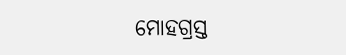ମୋହଗ୍ରସ୍ତ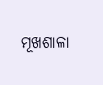ମୂଖଶାଳା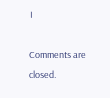।

Comments are closed.